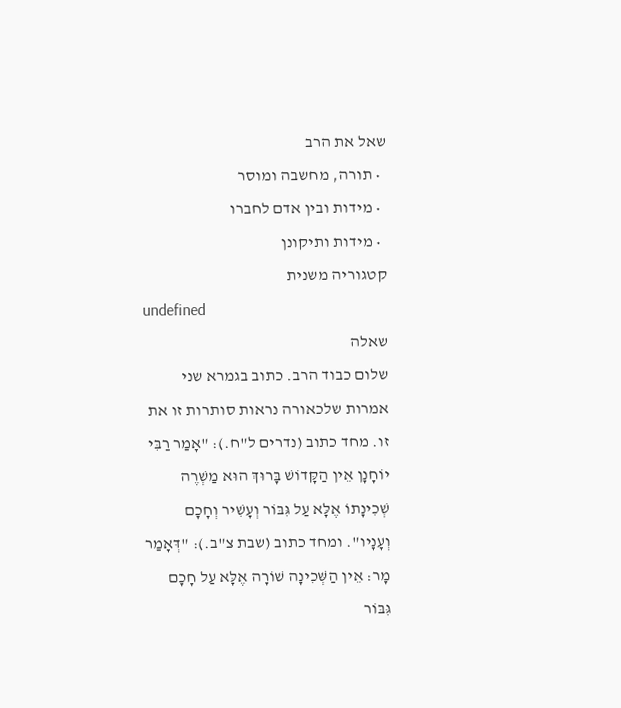שאל את הרב
  • תורה, מחשבה ומוסר
  • מידות ובין אדם לחברו
  • מידות ותיקונן
קטגוריה משנית
undefined
שאלה
שלום כבוד הרב. כתוב בגמרא שני אמרות שלכאורה נראות סותרות זו את זו. מחד כתוב (נדרים ל"ח.): "אָמַר רַבִּי יוֹחָנָן אֵין הַקָּדוֹשׁ בָּרוּךְ הוּא מַשְׁרֶה שְׁכִינָתוֹ אֶלָּא עַל גִּבּוֹר וְעָשִׁיר וְחָכָם וְעָנָיו". ומחד כתוב (שבת צ"ב.): "דְּאָמַר מָר: אֵין הַשְּׁכִינָה שׁוֹרָה אֶלָּא עַל חָכָם גִּבּוֹר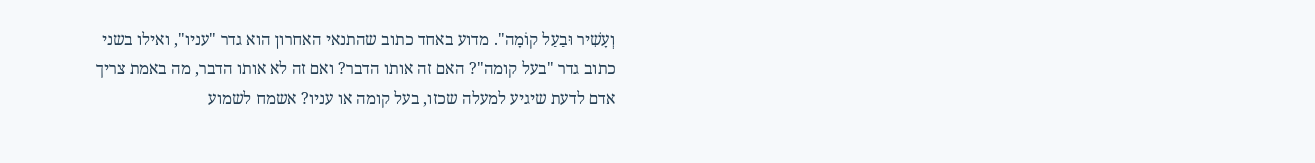וְעָשִׁיר וּבַעַל קוֹמָה". מדוע באחד כתוב שהתנאי האחרון הוא גדר "עניו", ואילו בשני כתוב גדר "בעל קומה"? האם זה אותו הדבר? ואם זה לא אותו הדבר, מה באמת צריך אדם לדעת שיגיע למעלה שכזו, בעל קומה או עניו? אשמח לשמוע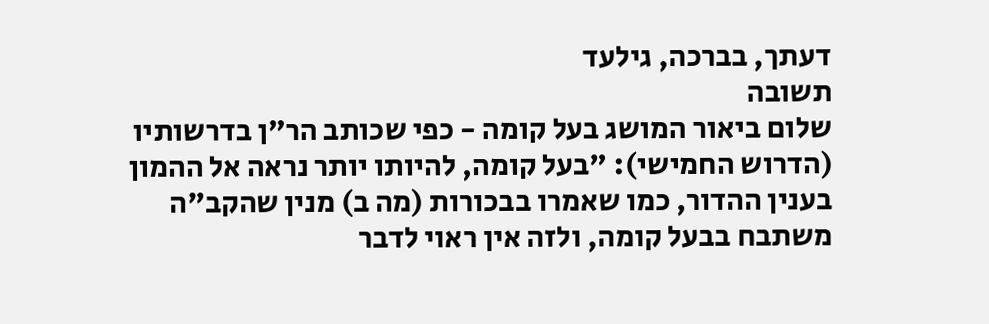דעתך, בברכה, גילעד
תשובה
שלום ביאור המושג בעל קומה - כפי שכותב הר"ן בדרשותיו (הדרוש החמישי): "בעל קומה, להיותו יותר נראה אל ההמון בענין ההדור, כמו שאמרו בבכורות (מה ב) מנין שהקב"ה משתבח בבעל קומה, ולזה אין ראוי לדבר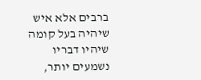ברבים אלא איש שיהיה בעל קומה שיהיו דבריו נשמעים יותר,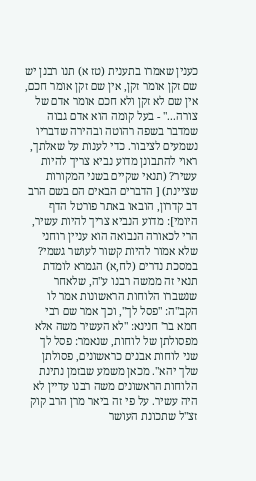כענין שאמרו בתענית (טז א) תנו רבנן יש שם זקן אומר זקן, אין שם זקן אומר חכם, אין שם לא זקן ולא חכם אומר אדם של צורה..." - בעל קומה הוא אדם גבוה שמדבר בשפה רהוטה ובהירה שדבריו נשמעים לציבור. כדי לענות על שאלתך, ראוי להתבונן מדוע נביא צריך להיות עשיר? (תנאי שקיים בשני המקורות שציינת) [ הדברים הבאים הם בשם הרב דב קדרון, הובאו באתר פורטל הדף היומי]: מדוע הנביא צריך להיות עשיר, הרי לכאורה הנבואה הוא עניין רוחני שלא אמור להיות קשור לעושר גשמי? במסכת נדרים (לח,א) הגמרא לומדת תנאי זה ממשה רבנו ע"ה, שלאחר שנשברו הלוחות הראשונות אמר לו הקב"ה: "פסל לך", וכך אמר שם רבי חמא בר' חנינא: "לא העשיר משה אלא מפסולתן של לוחות, שנאמר: פסל לך שני לוחות אבנים כראשונים, פסולתן שלך יהא". מכאן משמע שבזמן נתינת הלוחות הראשונים משה רבנו עדיין לא היה עשיר. על פי זה ביאר מרן הרב קוק זצ"ל שתכונת העושר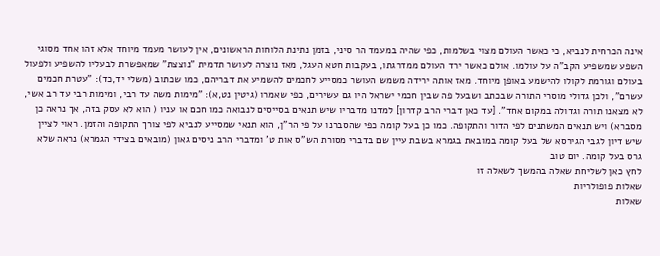אינה הכרחית לנביא, כי כאשר העולם מצוי בשלמות, כפי שהיה במעמד הר סיני, בזמן נתינת הלוחות הראשונים, אין לעושר מעמד מיוחד אלא זהו אחד מסוגי השפע שמשפיע הקב"ה על עולמו. אולם כאשר ירד העולם ממדרגתו, בעקבות חטא העגל, מאז נוצרה לעושר תדמית "נוצצת" שמאפשרת לבעליו להשפיע ולפעול בעולם וגורמת לקולו להישמע באופן מיוחד. מאז אותה ירידה משמש העושר כמסייע לחכמים להשמיע את דבריהם, כמו שכתוב (משלי יד,כד): "עטרת חכמים עשרם", ולכן גדולי מוסרי התורה שבכתב ושבעל פה שבין חכמי ישראל היו גם עשירים, כפי שאמרו (גיטין נט,א): "מימות משה עד רבי, ומימות רבי עד רב אשי, לא מצאנו תורה וגדולה במקום אחד". [עד כאן דברי הרב קדרון] למדנו מדבריו שיש תנאים בסייסים לנבואה כמו חכם או עניו ( הוא לא עסק בזה, אך נראה כן מסברא) ויש תנאים המשתנים לפי הדור והתקופה. כמו כן בעל קומה כפי שהסברנו על פי הר"ן, הוא תנאי שמסייע לנביא לפי צורך התקופה והזמן. ראוי לציין שיש דיון לגבי הגירסא של בעל קומה במובאת בגמרא בשבת עיין שם בדברי מסורת הש"ס אות ט' ומדברי הרב ניסים גאון (מובאים בצידי הגמרא) נראה שלא גרס בעל קומה. יום טוב
לחץ כאן לשליחת שאלה בהמשך לשאלה זו
שאלות פופולריות
שאלות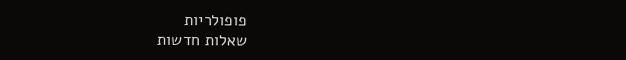פופולריות
שאלות חדשות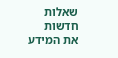שאלות חדשות
את המידע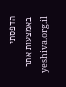הדפסתי באמצעות אתר yeshiva.org.il